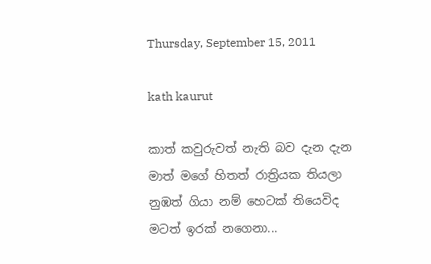Thursday, September 15, 2011

kath kaurut

කාත් කවුරුවත් නැති බව දැන දැන
මාත් මගේ හිතත් රාත්‍රියක තියලා
නුඹත් ගියා නම් හෙටක් තියෙවිද
මටත් ඉරක් නගෙනා...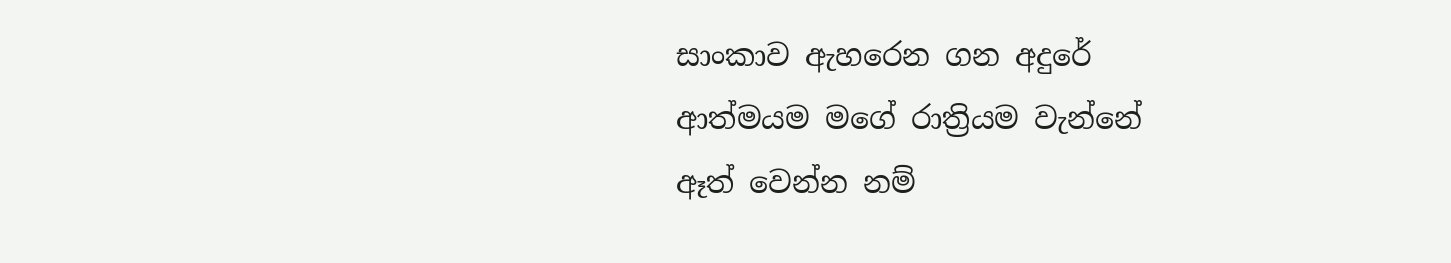සාංකාව ඇහරෙන ගන අදුරේ
ආත්මයම මගේ රාත්‍රියම වැන්නේ
ඈත් වෙන්න නම්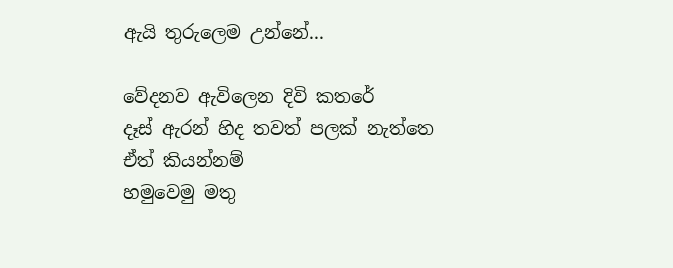ඇයි තුරුලෙම උන්නේ...

වේදනව ඇවිලෙන දිවි කතරේ
දෑස් ඇරන් හිද තවත් පලක් නැත්තෙ
ඒත් කියන්නම්
හමුවෙමු මතු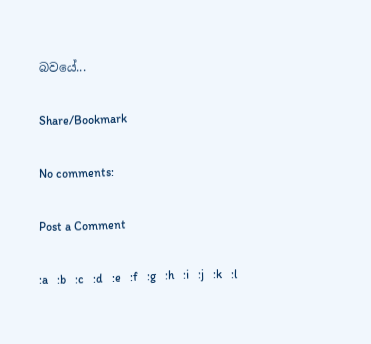බවයේ...

Share/Bookmark

No comments:

Post a Comment

:a   :b   :c   :d   :e   :f   :g   :h   :i   :j   :k   :l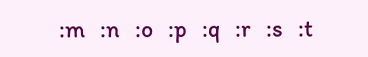:m   :n   :o   :p   :q   :r   :s   :t